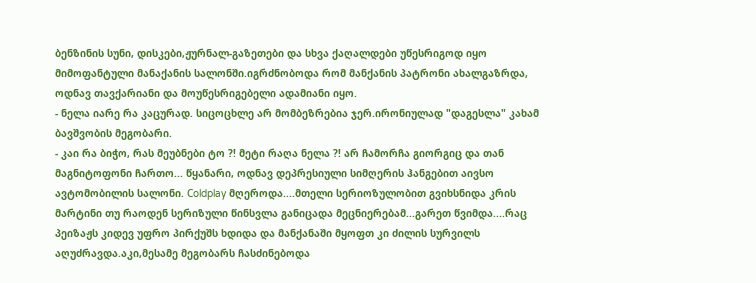ბენზინის სუნი, დისკები,ჟურნალ-გაზეთები და სხვა ქაღალდები უწესრიგოდ იყო მიმოფანტული მანაქანის სალონში.იგრძნობოდა რომ მანქანის პატრონი ახალგაზრდა, ოდნავ თავქარიანი და მოუწესრიგებელი ადამიანი იყო.
- ნელა იარე რა კაცურად. სიცოცხლე არ მომბეზრებია ჯერ.ირონიულად "დაგესლა" კახამ ბავშვობის მეგობარი.
- კაი რა ბიჭო, რას მეუბნები ტო ?! მეტი რაღა ნელა ?! არ ჩამორჩა გიორგიც და თან მაგნიტოფონი ჩართო... წყანარი, ოდნავ დეპრესიული სიმღერის ჰანგებით აივსო ავტომობილის სალონი. Сoldplay მღეროდა....მთელი სერიოზულობით გვიხსნიდა კრის მარტინი თუ რაოდენ სერიზული წინსვლა განიცადა მეცნიერებამ...გარეთ წვიმდა....რაც პეიზაჟს კიდევ უფრო პირქუშს ხდიდა და მანქანაში მყოფთ კი ძილის სურვილს აღუძრავდა.აკი,მესამე მეგობარს ჩასძინებოდა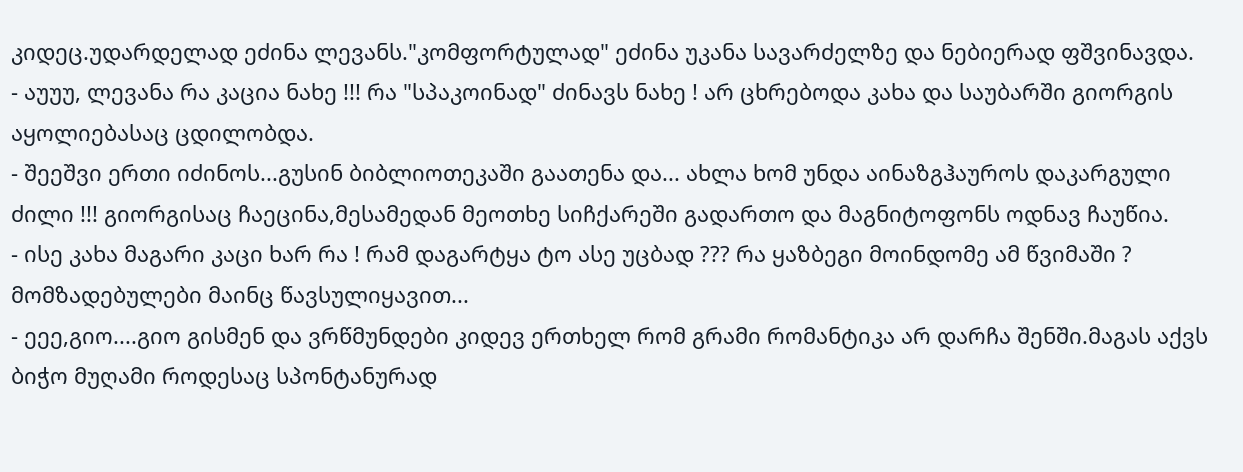კიდეც.უდარდელად ეძინა ლევანს."კომფორტულად" ეძინა უკანა სავარძელზე და ნებიერად ფშვინავდა.
- აუუუ, ლევანა რა კაცია ნახე !!! რა "სპაკოინად" ძინავს ნახე ! არ ცხრებოდა კახა და საუბარში გიორგის აყოლიებასაც ცდილობდა.
- შეეშვი ერთი იძინოს...გუსინ ბიბლიოთეკაში გაათენა და... ახლა ხომ უნდა აინაზგჰაუროს დაკარგული ძილი !!! გიორგისაც ჩაეცინა,მესამედან მეოთხე სიჩქარეში გადართო და მაგნიტოფონს ოდნავ ჩაუწია.
- ისე კახა მაგარი კაცი ხარ რა ! რამ დაგარტყა ტო ასე უცბად ??? რა ყაზბეგი მოინდომე ამ წვიმაში ? მომზადებულები მაინც წავსულიყავით...
- ეეე,გიო....გიო გისმენ და ვრწმუნდები კიდევ ერთხელ რომ გრამი რომანტიკა არ დარჩა შენში.მაგას აქვს ბიჭო მუღამი როდესაც სპონტანურად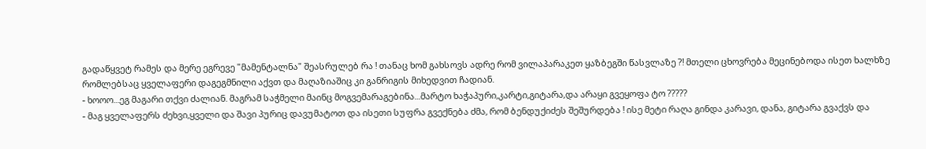გადაწყვეტ რამეს და მერე ეგრევე "მამენტალნა" შეასრულებ რა ! თანაც ხომ გახსოვს ადრე რომ ვილაპარაკეთ ყაზბეგში წასვლაზე ?! მთელი ცხოვრება მეცინებოდა ისეთ ხალხზე რომლებსაც ყველაფერი დაგეგმნილი აქვთ და მაღაზიაშიც კი განრიგის მიხედვით ჩადიან.
- ხოოო...ეგ მაგარი თქვი ძალიან. მაგრამ საჭმელი მაინც მოგვემარაგებინა...მარტო ხაჭაპური,კარტი,გიტარა,და არაყი გვეყოფა ტო ?????
- მაგ ყველაფერს ძეხვი,ყველი და შავი პურიც დავუმატოთ და ისეთი სუფრა გვექნება ძმა, რომ ბენდუქიძეს შეშურდება ! ისე მეტი რაღა გინდა კარავი, დანა, გიტარა გვაქვს და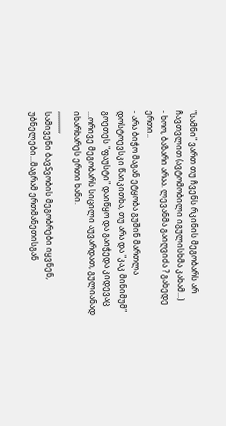"სამნი" ვართ თუ ჩვენს რკინის მეგობარს არ ჩავთვლით (ავტომობილი იგულისხმა კახამ...)
- ხოო, ბაზარი არაა. ლევანმა გაიღვიძა ? გახედე ერთი..
- არა ბიჭო მაგან ეტყობა გუშინ მართლა დოსტოევსკი წაიკითხა, თუ არა და "კაკ მინიმუმ" გოეთეს "ფაუსტი" დაიწყო და გაიჭედა კიდევაც ...ორივე მეგობარს სიცილი აუვარდათ, გულიანად იხარხარეს ერთი ხანი.
,,,,,,,,,,,
სამივენი ბავSვობის მეგობრები იყვნენ, უბნელები...მაგრამ ერთმანეთისგან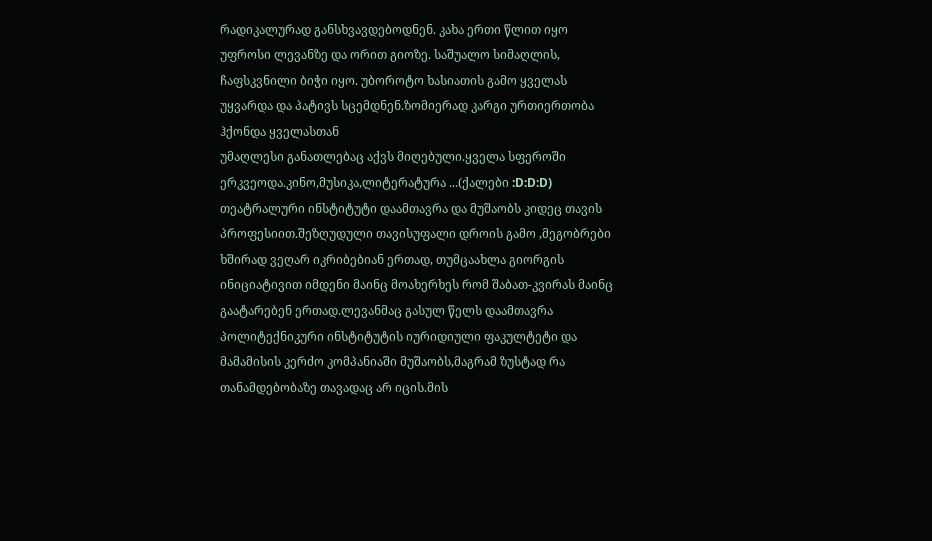რადიკალურად განსხვავდებოდნენ. კახა ერთი წლით იყო უფროსი ლევანზე და ორით გიოზე. საშუალო სიმაღლის, ჩაფსკვნილი ბიჭი იყო. უბოროტო ხასიათის გამო ყველას უყვარდა და პატივს სცემდნენ.ზომიერად კარგი ურთიერთობა ჰქონდა ყველასთან
უმაღლესი განათლებაც აქვს მიღებული.ყველა სფეროში ერკვეოდა.კინო,მუსიკა,ლიტერატურა ...(ქალები :D:D:D) თეატრალური ინსტიტუტი დაამთავრა და მუშაობს კიდეც თავის პროფესიით.შეზღუდული თავისუფალი დროის გამო ,მეგობრები ხშირად ვეღარ იკრიბებიან ერთად, თუმცაახლა გიორგის ინიციატივით იმდენი მაინც მოახერხეს რომ შაბათ-კვირას მაინც გაატარებენ ერთად.ლევანმაც გასულ წელს დაამთავრა პოლიტექნიკური ინსტიტუტის იურიდიული ფაკულტეტი და მამამისის კერძო კომპანიაში მუშაობს,მაგრამ ზუსტად რა თანამდებობაზე თავადაც არ იცის.მის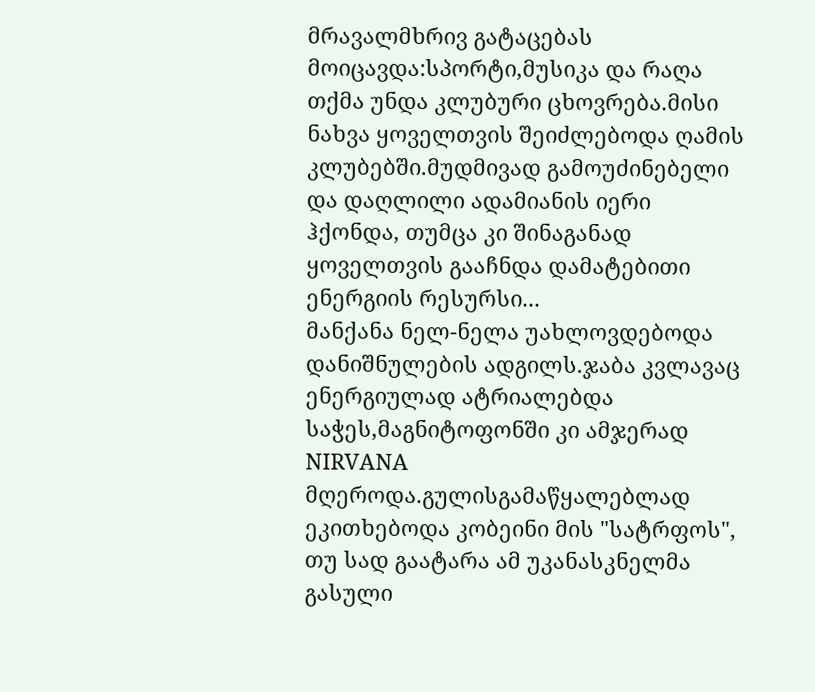მრავალმხრივ გატაცებას მოიცავდა:სპორტი,მუსიკა და რაღა თქმა უნდა კლუბური ცხოვრება.მისი ნახვა ყოველთვის შეიძლებოდა ღამის კლუბებში.მუდმივად გამოუძინებელი და დაღლილი ადამიანის იერი ჰქონდა, თუმცა კი შინაგანად ყოველთვის გააჩნდა დამატებითი ენერგიის რესურსი...
მანქანა ნელ-ნელა უახლოვდებოდა დანიშნულების ადგილს.ჯაბა კვლავაც ენერგიულად ატრიალებდა საჭეს,მაგნიტოფონში კი ამჯერად NIRVANA მღეროდა.გულისგამაწყალებლად ეკითხებოდა კობეინი მის "სატრფოს", თუ სად გაატარა ამ უკანასკნელმა გასული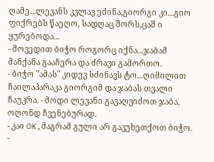ღამე...ლევანს კვლავ ეძინა,გიორგი კი...გიო ფიქრებს წაეღო, სადღაც შორს,ცაშ ი ყურებოდა...
- მოვედით ბიჭო როგორც იქნა...ჯაბამ მანქანა გააჩერა და ძრავი გამორთო.
- ბიჭო "ამას" კიდევ სძინავს ტო...ღიმილით ჩაილაპარაკა გიორგიმ და ჯაბას თვალი ჩაუკრა. - მოდი ლევანი გავაღვიძოთ ჯაბა, ოღონდ ჩვენებურად.
- კაი OK,მაგრამ გული არ გავუხეთქოთ ბიჭო.
-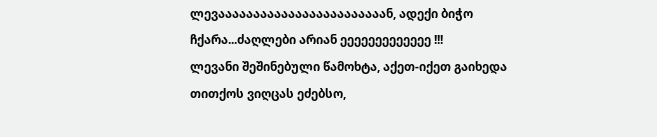ლევაააააააააააააააააააააააან, ადექი ბიჭო ჩქარა...ძაღლები არიან ეეეეეეეეეეეეე !!!
ლევანი შეშინებული წამოხტა, აქეთ-იქეთ გაიხედა თითქოს ვიღცას ეძებსო,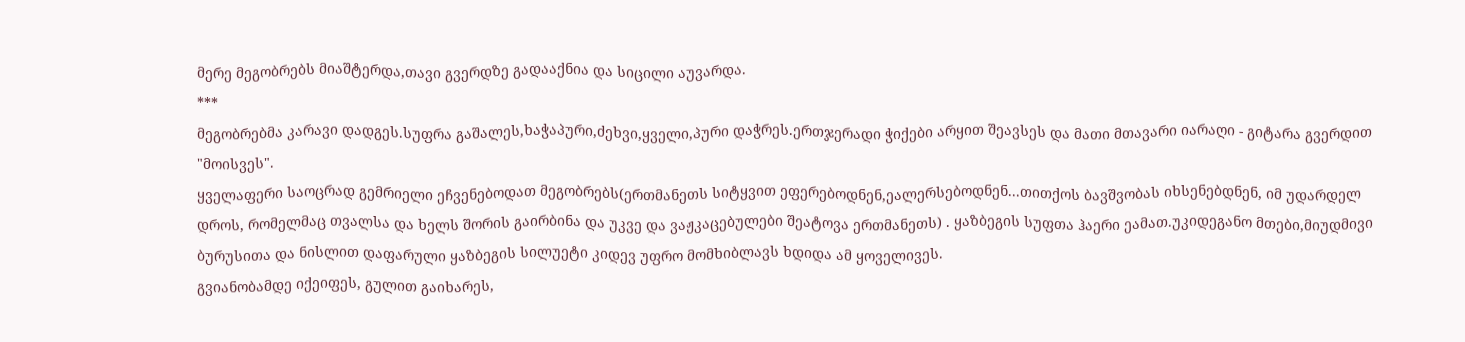მერე მეგობრებს მიაშტერდა,თავი გვერდზე გადააქნია და სიცილი აუვარდა.
***
მეგობრებმა კარავი დადგეს.სუფრა გაშალეს,ხაჭაპური,ძეხვი,ყველი,პური დაჭრეს.ერთჯერადი ჭიქები არყით შეავსეს და მათი მთავარი იარაღი - გიტარა გვერდით "მოისვეს".
ყველაფერი საოცრად გემრიელი ეჩვენებოდათ მეგობრებს(ერთმანეთს სიტყვით ეფერებოდნენ,ეალერსებოდნენ...თითქოს ბავშვობას იხსენებდნენ, იმ უდარდელ დროს, რომელმაც თვალსა და ხელს შორის გაირბინა და უკვე და ვაჟკაცებულები შეატოვა ერთმანეთს) . ყაზბეგის სუფთა ჰაერი ეამათ.უკიდეგანო მთები,მიუდმივი ბურუსითა და ნისლით დაფარული ყაზბეგის სილუეტი კიდევ უფრო მომხიბლავს ხდიდა ამ ყოველივეს.
გვიანობამდე იქეიფეს, გულით გაიხარეს,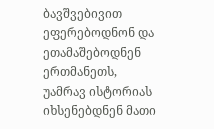ბავშვებივით ეფერებოდნონ და ეთამაშებოდნენ ერთმანეთს, უამრავ ისტორიას იხსენებდნენ მათი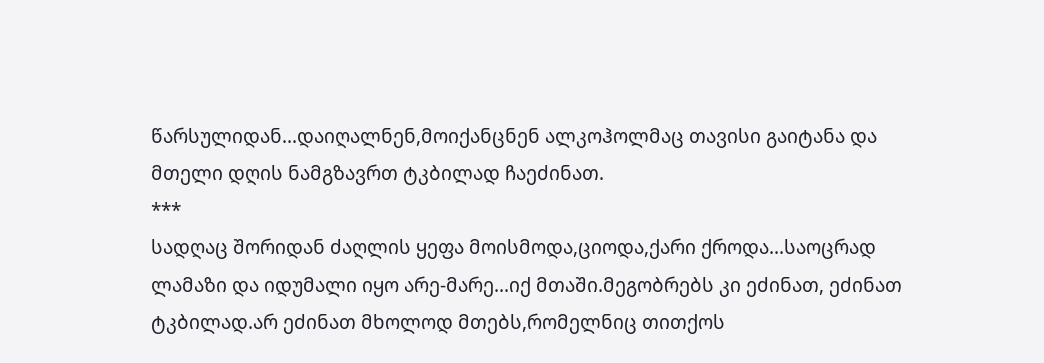წარსულიდან...დაიღალნენ,მოიქანცნენ ალკოჰოლმაც თავისი გაიტანა და მთელი დღის ნამგზავრთ ტკბილად ჩაეძინათ.
***
სადღაც შორიდან ძაღლის ყეფა მოისმოდა,ციოდა,ქარი ქროდა...საოცრად ლამაზი და იდუმალი იყო არე-მარე...იქ მთაში.მეგობრებს კი ეძინათ, ეძინათ ტკბილად.არ ეძინათ მხოლოდ მთებს,რომელნიც თითქოს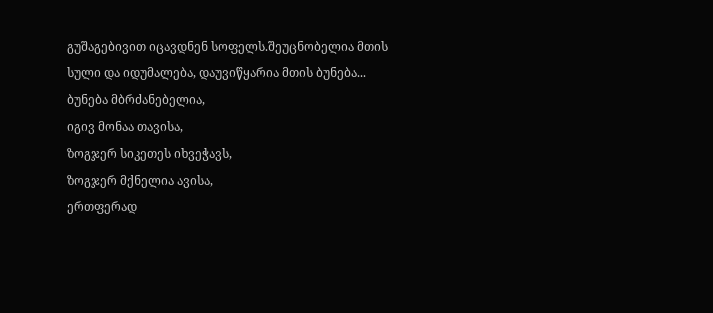გუშაგებივით იცავდნენ სოფელს.შეუცნობელია მთის სული და იდუმალება, დაუვიწყარია მთის ბუნება...
ბუნება მბრძანებელია,
იგივ მონაა თავისა,
ზოგჯერ სიკეთეს იხვეჭავს,
ზოგჯერ მქნელია ავისა,
ერთფერად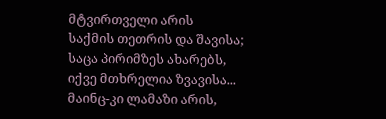მტვირთველი არის
საქმის თეთრის და შავისა;
საცა პირიმზეს ახარებს,
იქვე მთხრელია ზვავისა...
მაინც-კი ლამაზი არის,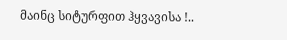მაინც სიტურფით ჰყვავისა !..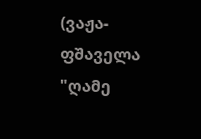(ვაჟა-ფშაველა "ღამე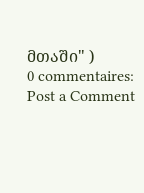მთაში" )
0 commentaires:
Post a Comment